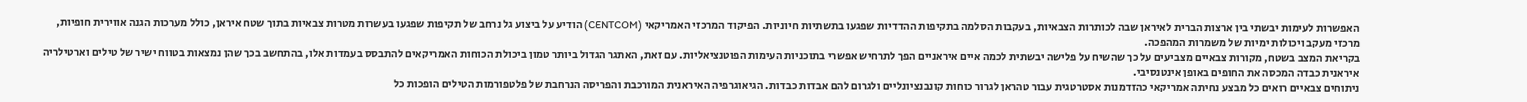האפשרות לעימות יבשתי בין ארצות הברית לאיראן שבה לכותרות הצבאיות, בעקבות הסלמה בתקיפות ההדדיות שפגעו בתשתיות חיוניות. הפיקוד המרכזי האמריקאי (CENTCOM) הודיע על ביצוע גל נרחב של תקיפות שפגעו בעשרות מטרות צבאיות בתוך שטח איראן, כולל מערכות הגנה אווירית חופיות, מרכזי מעקב ויכולות ימיות של משמרות המהפכה.
בקריאת המצב בשטח, מקורות צבאיים מצביעים על כך שהשיח על פלישה יבשתית לכמה איים איראניים הפך לתרחיש אפשרי בתוכניות העימות הפוטנציאליות. עם זאת, האתגר הגדול ביותר טמון ביכולת הכוחות האמריקאים להתבסס בעמדות אלו, בהתחשב בכך שהן נמצאות בטווח ישיר של טילים וארטילריה איראנית כבדה המכסה את החופים באופן אינטנסיבי.
ניתוחים צבאיים רואים כל מבצע נחיתה אמריקאי כהזדמנות אסטרטגית עבור טהראן לגרור כוחות קונבנציונליים ולגרום להם אבדות כבדות. הגיאוגרפיה האיראנית המורכבת והפריסה הנרחבת של פלטפורמות הטילים הופכות כל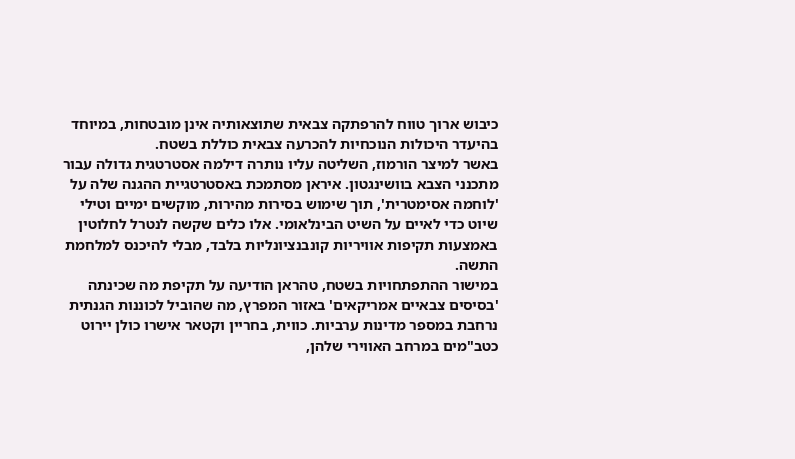כיבוש ארוך טווח להרפתקה צבאית שתוצאותיה אינן מובטחות, במיוחד בהיעדר היכולות הנוכחיות להכרעה צבאית כוללת בשטח.
באשר למיצר הורמוז, השליטה עליו נותרה דילמה אסטרטגית גדולה עבור מתכנני הצבא בוושינגטון. איראן מסתמכת באסטרטגיית ההגנה שלה על 'לוחמה אסימטרית', תוך שימוש בסירות מהירות, מוקשים ימיים וטילי שיוט כדי לאיים על השיט הבינלאומי. אלו כלים שקשה לנטרל לחלוטין באמצעות תקיפות אוויריות קונבנציונליות בלבד, מבלי להיכנס למלחמת התשה.
במישור ההתפתחויות בשטח, טהראן הודיעה על תקיפת מה שכינתה 'בסיסים צבאיים אמריקאים' באזור המפרץ, מה שהוביל לכוננות הגנתית נרחבת במספר מדינות ערביות. כווית, בחריין וקטאר אישרו כולן יירוט כטב"מים במרחב האווירי שלהן,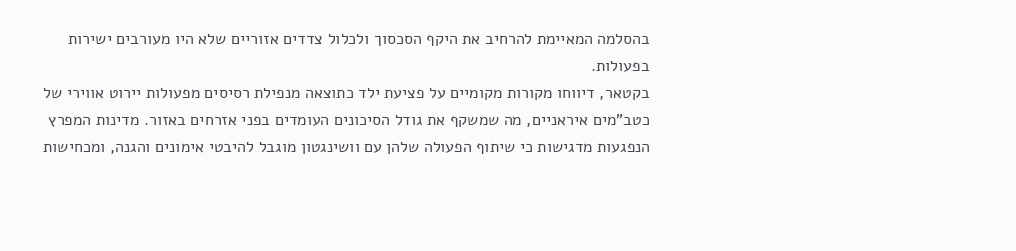בהסלמה המאיימת להרחיב את היקף הסכסוך ולכלול צדדים אזוריים שלא היו מעורבים ישירות בפעולות.
בקטאר, דיווחו מקורות מקומיים על פציעת ילד כתוצאה מנפילת רסיסים מפעולות יירוט אווירי של כטב"מים איראניים, מה שמשקף את גודל הסיכונים העומדים בפני אזרחים באזור. מדינות המפרץ הנפגעות מדגישות כי שיתוף הפעולה שלהן עם וושינגטון מוגבל להיבטי אימונים והגנה, ומכחישות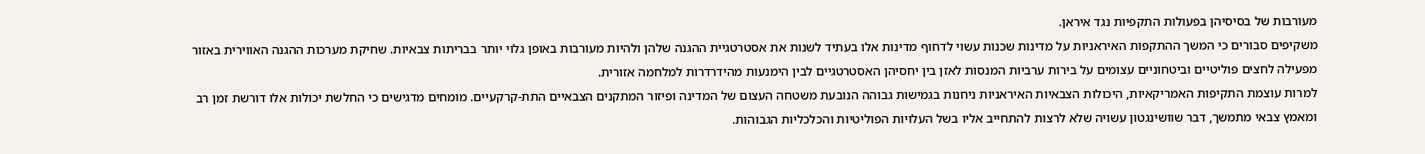מעורבות של בסיסיהן בפעולות התקפיות נגד איראן.
משקיפים סבורים כי המשך ההתקפות האיראניות על מדינות שכנות עשוי לדחוף מדינות אלו בעתיד לשנות את אסטרטגיית ההגנה שלהן ולהיות מעורבות באופן גלוי יותר בבריתות צבאיות. שחיקת מערכות ההגנה האווירית באזור מפעילה לחצים פוליטיים וביטחוניים עצומים על בירות ערביות המנסות לאזן בין יחסיהן האסטרטגיים לבין הימנעות מהידרדרות למלחמה אזורית.
למרות עוצמת התקיפות האמריקאיות, היכולות הצבאיות האיראניות ניחנות בגמישות גבוהה הנובעת משטחה העצום של המדינה ופיזור המתקנים הצבאיים התת-קרקעיים. מומחים מדגישים כי החלשת יכולות אלו דורשת זמן רב ומאמץ צבאי מתמשך, דבר שוושינגטון עשויה שלא לרצות להתחייב אליו בשל העלויות הפוליטיות והכלכליות הגבוהות.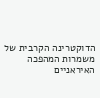הדוקטרינה הקרבית של משמרות המהפכה האיראניים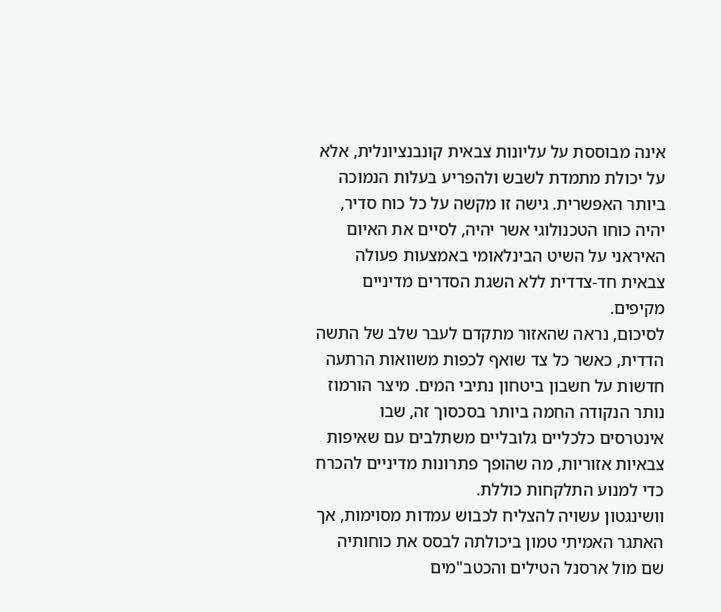אינה מבוססת על עליונות צבאית קונבנציונלית, אלא על יכולת מתמדת לשבש ולהפריע בעלות הנמוכה ביותר האפשרית. גישה זו מקשה על כל כוח סדיר, יהיה כוחו הטכנולוגי אשר יהיה, לסיים את האיום האיראני על השיט הבינלאומי באמצעות פעולה צבאית חד-צדדית ללא השגת הסדרים מדיניים מקיפים.
לסיכום, נראה שהאזור מתקדם לעבר שלב של התשה הדדית, כאשר כל צד שואף לכפות משוואות הרתעה חדשות על חשבון ביטחון נתיבי המים. מיצר הורמוז נותר הנקודה החמה ביותר בסכסוך זה, שבו אינטרסים כלכליים גלובליים משתלבים עם שאיפות צבאיות אזוריות, מה שהופך פתרונות מדיניים להכרח כדי למנוע התלקחות כוללת.
וושינגטון עשויה להצליח לכבוש עמדות מסוימות, אך האתגר האמיתי טמון ביכולתה לבסס את כוחותיה שם מול ארסנל הטילים והכטב"מים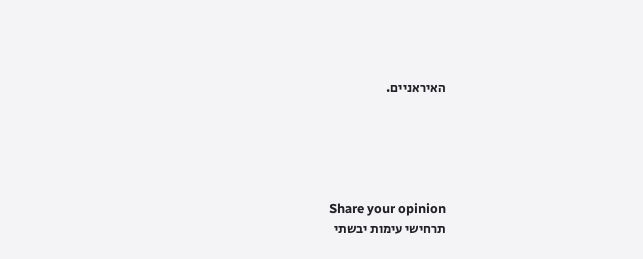האיראניים.





Share your opinion
תרחישי עימות יבשתי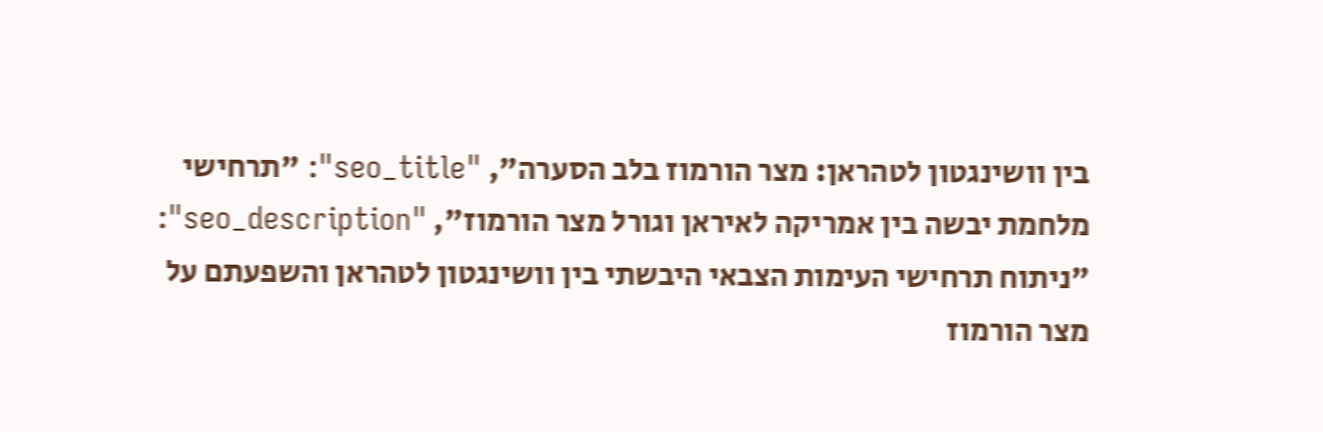בין וושינגטון לטהראן: מצר הורמוז בלב הסערה", "seo_title": "תרחישי מלחמת יבשה בין אמריקה לאיראן וגורל מצר הורמוז", "seo_description": "ניתוח תרחישי העימות הצבאי היבשתי בין וושינגטון לטהראן והשפעתם על מצר הורמוז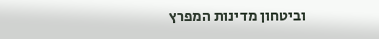וביטחון מדינות המפרץ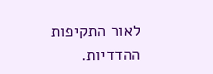לאור התקיפות ההדדיות.